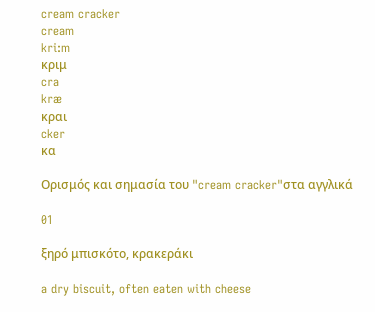cream cracker
cream
kri:m
κριμ
cra
kræ
κραι
cker
κα

Ορισμός και σημασία του "cream cracker"στα αγγλικά

01

ξηρό μπισκότο, κρακεράκι

a dry biscuit, often eaten with cheese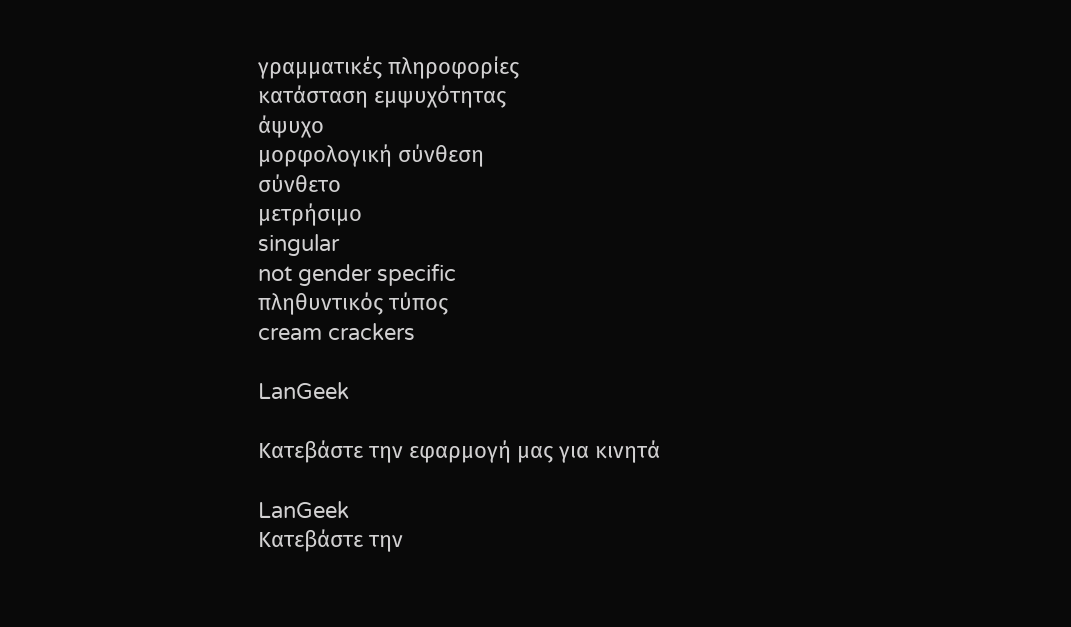γραμματικές πληροφορίες
κατάσταση εμψυχότητας
άψυχο
μορφολογική σύνθεση
σύνθετο
μετρήσιμο
singular
not gender specific
πληθυντικός τύπος
cream crackers

LanGeek

Κατεβάστε την εφαρμογή μας για κινητά

LanGeek
Κατεβάστε την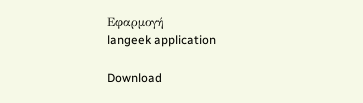Εφαρμογή
langeek application

Download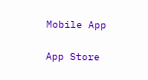Mobile App

App Store